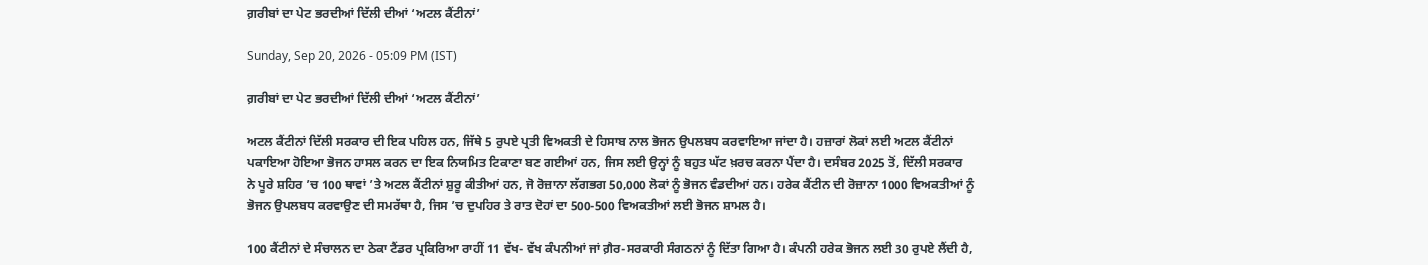ਗ਼ਰੀਬਾਂ ਦਾ ਪੇਟ ਭਰਦੀਆਂ ਦਿੱਲੀ ਦੀਆਂ ‘ਅਟਲ ਕੈਂਟੀਨਾਂ’

Sunday, Sep 20, 2026 - 05:09 PM (IST)

ਗ਼ਰੀਬਾਂ ਦਾ ਪੇਟ ਭਰਦੀਆਂ ਦਿੱਲੀ ਦੀਆਂ ‘ਅਟਲ ਕੈਂਟੀਨਾਂ’

ਅਟਲ ਕੈਂਟੀਨਾਂ ਦਿੱਲੀ ਸਰਕਾਰ ਦੀ ਇਕ ਪਹਿਲ ਹਨ, ਜਿੱਥੇ 5 ਰੁਪਏ ਪ੍ਰਤੀ ਵਿਅਕਤੀ ਦੇ ਹਿਸਾਬ ਨਾਲ ਭੋਜਨ ਉਪਲਬਧ ਕਰਵਾਇਆ ਜਾਂਦਾ ਹੈ। ਹਜ਼ਾਰਾਂ ਲੋਕਾਂ ਲਈ ਅਟਲ ਕੈਂਟੀਨਾਂ ਪਕਾਇਆ ਹੋਇਆ ਭੋਜਨ ਹਾਸਲ ਕਰਨ ਦਾ ਇਕ ਨਿਯਮਿਤ ਟਿਕਾਣਾ ਬਣ ਗਈਆਂ ਹਨ, ਜਿਸ ਲਈ ਉਨ੍ਹਾਂ ਨੂੰ ਬਹੁਤ ਘੱਟ ਖ਼ਰਚ ਕਰਨਾ ਪੈਂਦਾ ਹੈ। ਦਸੰਬਰ 2025 ਤੋਂ, ਦਿੱਲੀ ਸਰਕਾਰ ਨੇ ਪੂਰੇ ਸ਼ਹਿਰ ’ਚ 100 ਥਾਵਾਂ ’ਤੇ ਅਟਲ ਕੈਂਟੀਨਾਂ ਸ਼ੁਰੂ ਕੀਤੀਆਂ ਹਨ, ਜੋ ਰੋਜ਼ਾਨਾ ਲੱਗਭਗ 50,000 ਲੋਕਾਂ ਨੂੰ ਭੋਜਨ ਵੰਡਦੀਆਂ ਹਨ। ਹਰੇਕ ਕੈਂਟੀਨ ਦੀ ਰੋਜ਼ਾਨਾ 1000 ਵਿਅਕਤੀਆਂ ਨੂੰ ਭੋਜਨ ਉਪਲਬਧ ਕਰਵਾਉਣ ਦੀ ਸਮਰੱਥਾ ਹੈ, ਜਿਸ ’ਚ ਦੁਪਹਿਰ ਤੇ ਰਾਤ ਦੋਹਾਂ ਦਾ 500-500 ਵਿਅਕਤੀਆਂ ਲਈ ਭੋਜਨ ਸ਼ਾਮਲ ਹੈ।

100 ਕੈਂਟੀਨਾਂ ਦੇ ਸੰਚਾਲਨ ਦਾ ਠੇਕਾ ਟੈਂਡਰ ਪ੍ਰਕਿਰਿਆ ਰਾਹੀਂ 11 ਵੱਖ- ਵੱਖ ਕੰਪਨੀਆਂ ਜਾਂ ਗ਼ੈਰ-ਸਰਕਾਰੀ ਸੰਗਠਨਾਂ ਨੂੰ ਦਿੱਤਾ ਗਿਆ ਹੈ। ਕੰਪਨੀ ਹਰੇਕ ਭੋਜਨ ਲਈ 30 ਰੁਪਏ ਲੈਂਦੀ ਹੈ,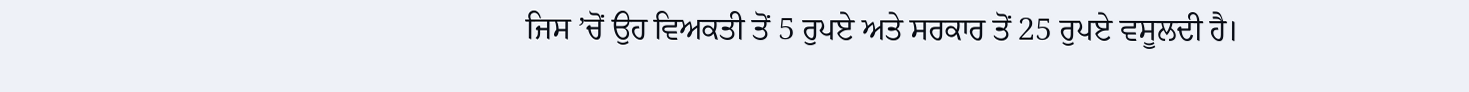ਜਿਸ ’ਚੋਂ ਉਹ ਵਿਅਕਤੀ ਤੋਂ 5 ਰੁਪਏ ਅਤੇ ਸਰਕਾਰ ਤੋਂ 25 ਰੁਪਏ ਵਸੂਲਦੀ ਹੈ।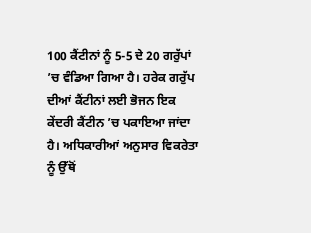100 ਕੈਂਟੀਨਾਂ ਨੂੰ 5-5 ਦੇ 20 ਗਰੁੱਪਾਂ ’ਚ ਵੰਡਿਆ ਗਿਆ ਹੈ। ਹਰੇਕ ਗਰੁੱਪ ਦੀਆਂ ਕੈਂਟੀਨਾਂ ਲਈ ਭੋਜਨ ਇਕ ਕੇਂਦਰੀ ਕੈਂਟੀਨ ’ਚ ਪਕਾਇਆ ਜਾਂਦਾ ਹੈ। ਅਧਿਕਾਰੀਆਂ ਅਨੁਸਾਰ ਵਿਕਰੇਤਾ ਨੂੰ ਉੱਥੋਂ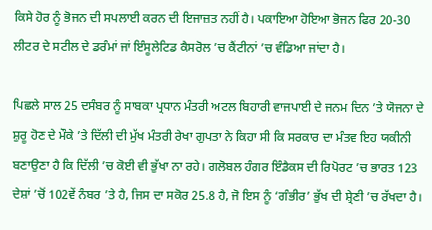ਕਿਸੇ ਹੋਰ ਨੂੰ ਭੋਜਨ ਦੀ ਸਪਲਾਈ ਕਰਨ ਦੀ ਇਜਾਜ਼ਤ ਨਹੀਂ ਹੈ। ਪਕਾਇਆ ਹੋਇਆ ਭੋਜਨ ਫਿਰ 20-30 ਲੀਟਰ ਦੇ ਸਟੀਲ ਦੇ ਡਰੰਮਾਂ ਜਾਂ ਇੰਸੂਲੇਟਿਡ ਕੈਸਰੋਲ ’ਚ ਕੈਂਟੀਨਾਂ ’ਚ ਵੰਡਿਆ ਜਾਂਦਾ ਹੈ।

ਪਿਛਲੇ ਸਾਲ 25 ਦਸੰਬਰ ਨੂੰ ਸਾਬਕਾ ਪ੍ਰਧਾਨ ਮੰਤਰੀ ਅਟਲ ਬਿਹਾਰੀ ਵਾਜਪਾਈ ਦੇ ਜਨਮ ਦਿਨ ’ਤੇ ਯੋਜਨਾ ਦੇ ਸ਼ੁਰੂ ਹੋਣ ਦੇ ਮੌਕੇ ’ਤੇ ਦਿੱਲੀ ਦੀ ਮੁੱਖ ਮੰਤਰੀ ਰੇਖਾ ਗੁਪਤਾ ਨੇ ਕਿਹਾ ਸੀ ਕਿ ਸਰਕਾਰ ਦਾ ਮੰਤਵ ਇਹ ਯਕੀਨੀ ਬਣਾਉਣਾ ਹੈ ਕਿ ਦਿੱਲੀ ’ਚ ਕੋਈ ਵੀ ਭੁੱਖਾ ਨਾ ਰਹੇ। ਗਲੋਬਲ ਹੰਗਰ ਇੰਡੈਕਸ ਦੀ ਰਿਪੋਰਟ ’ਚ ਭਾਰਤ 123 ਦੇਸ਼ਾਂ ’ਚੋਂ 102ਵੇਂ ਨੰਬਰ ’ਤੇ ਹੈ, ਜਿਸ ਦਾ ਸਕੋਰ 25.8 ਹੈ, ਜੋ ਇਸ ਨੂੰ ‘ਗੰਭੀਰ’ ਭੁੱਖ ਦੀ ਸ਼੍ਰੇਣੀ ’ਚ ਰੱਖਦਾ ਹੈ।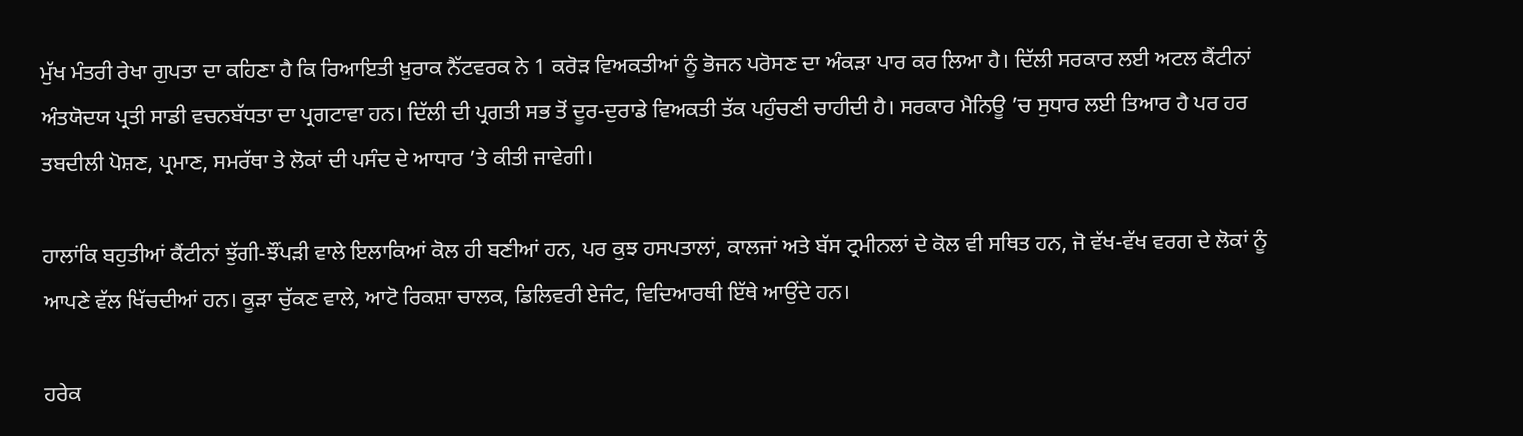ਮੁੱਖ ਮੰਤਰੀ ਰੇਖਾ ਗੁਪਤਾ ਦਾ ਕਹਿਣਾ ਹੈ ਕਿ ਰਿਆਇਤੀ ਖ਼ੁਰਾਕ ਨੈੱਟਵਰਕ ਨੇ 1 ਕਰੋੜ ਵਿਅਕਤੀਆਂ ਨੂੰ ਭੋਜਨ ਪਰੋਸਣ ਦਾ ਅੰਕੜਾ ਪਾਰ ਕਰ ਲਿਆ ਹੈ। ਦਿੱਲੀ ਸਰਕਾਰ ਲਈ ਅਟਲ ਕੈਂਟੀਨਾਂ ਅੰਤਯੋਦਯ ਪ੍ਰਤੀ ਸਾਡੀ ਵਚਨਬੱਧਤਾ ਦਾ ਪ੍ਰਗਟਾਵਾ ਹਨ। ਦਿੱਲੀ ਦੀ ਪ੍ਰਗਤੀ ਸਭ ਤੋਂ ਦੂਰ-ਦੁਰਾਡੇ ਵਿਅਕਤੀ ਤੱਕ ਪਹੁੰਚਣੀ ਚਾਹੀਦੀ ਹੈ। ਸਰਕਾਰ ਮੈਨਿਊ ’ਚ ਸੁਧਾਰ ਲਈ ਤਿਆਰ ਹੈ ਪਰ ਹਰ ਤਬਦੀਲੀ ਪੋਸ਼ਣ, ਪ੍ਰਮਾਣ, ਸਮਰੱਥਾ ਤੇ ਲੋਕਾਂ ਦੀ ਪਸੰਦ ਦੇ ਆਧਾਰ ’ਤੇ ਕੀਤੀ ਜਾਵੇਗੀ।

ਹਾਲਾਂਕਿ ਬਹੁਤੀਆਂ ਕੈਂਟੀਨਾਂ ਝੁੱਗੀ-ਝੌਂਪੜੀ ਵਾਲੇ ਇਲਾਕਿਆਂ ਕੋਲ ਹੀ ਬਣੀਆਂ ਹਨ, ਪਰ ਕੁਝ ਹਸਪਤਾਲਾਂ, ਕਾਲਜਾਂ ਅਤੇ ਬੱਸ ਟ੍ਰਮੀਨਲਾਂ ਦੇ ਕੋਲ ਵੀ ਸਥਿਤ ਹਨ, ਜੋ ਵੱਖ-ਵੱਖ ਵਰਗ ਦੇ ਲੋਕਾਂ ਨੂੰ ਆਪਣੇ ਵੱਲ ਖਿੱਚਦੀਆਂ ਹਨ। ਕੂੜਾ ਚੁੱਕਣ ਵਾਲੇ, ਆਟੋ ਰਿਕਸ਼ਾ ਚਾਲਕ, ਡਿਲਿਵਰੀ ਏਜੰਟ, ਵਿਦਿਆਰਥੀ ਇੱਥੇ ਆਉਂਦੇ ਹਨ।

ਹਰੇਕ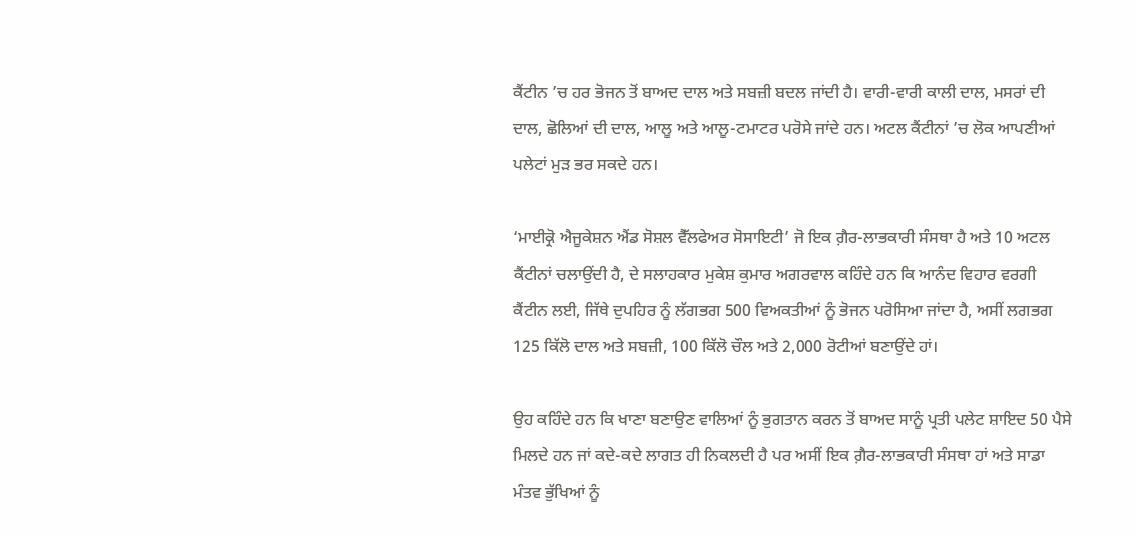ਕੈਂਟੀਨ ’ਚ ਹਰ ਭੋਜਨ ਤੋਂ ਬਾਅਦ ਦਾਲ ਅਤੇ ਸਬਜ਼ੀ ਬਦਲ ਜਾਂਦੀ ਹੈ। ਵਾਰੀ-ਵਾਰੀ ਕਾਲੀ ਦਾਲ, ਮਸਰਾਂ ਦੀ ਦਾਲ, ਛੋਲਿਆਂ ਦੀ ਦਾਲ, ਆਲੂ ਅਤੇ ਆਲੂ-ਟਮਾਟਰ ਪਰੋਸੇ ਜਾਂਦੇ ਹਨ। ਅਟਲ ਕੈਂਟੀਨਾਂ ’ਚ ਲੋਕ ਆਪਣੀਆਂ ਪਲੇਟਾਂ ਮੁੜ ਭਰ ਸਕਦੇ ਹਨ।

‘ਮਾਈਕ੍ਰੋ ਐਜੂਕੇਸ਼ਨ ਐਂਡ ਸੋਸ਼ਲ ਵੈੱਲਫੇਅਰ ਸੋਸਾਇਟੀ’ ਜੋ ਇਕ ਗ਼ੈਰ-ਲਾਭਕਾਰੀ ਸੰਸਥਾ ਹੈ ਅਤੇ 10 ਅਟਲ ਕੈਂਟੀਨਾਂ ਚਲਾਉਂਦੀ ਹੈ, ਦੇ ਸਲਾਹਕਾਰ ਮੁਕੇਸ਼ ਕੁਮਾਰ ਅਗਰਵਾਲ ਕਹਿੰਦੇ ਹਨ ਕਿ ਆਨੰਦ ਵਿਹਾਰ ਵਰਗੀ ਕੈਂਟੀਨ ਲਈ, ਜਿੱਥੇ ਦੁਪਹਿਰ ਨੂੰ ਲੱਗਭਗ 500 ਵਿਅਕਤੀਆਂ ਨੂੰ ਭੋਜਨ ਪਰੋਸਿਆ ਜਾਂਦਾ ਹੈ, ਅਸੀਂ ਲਗਭਗ 125 ਕਿੱਲੋ ਦਾਲ ਅਤੇ ਸਬਜ਼ੀ, 100 ਕਿੱਲੋ ਚੌਲ ਅਤੇ 2,000 ਰੋਟੀਆਂ ਬਣਾਉਂਦੇ ਹਾਂ।

ਉਹ ਕਹਿੰਦੇ ਹਨ ਕਿ ਖਾਣਾ ਬਣਾਉਣ ਵਾਲਿਆਂ ਨੂੰ ਭੁਗਤਾਨ ਕਰਨ ਤੋਂ ਬਾਅਦ ਸਾਨੂੰ ਪ੍ਰਤੀ ਪਲੇਟ ਸ਼ਾਇਦ 50 ਪੈਸੇ ਮਿਲਦੇ ਹਨ ਜਾਂ ਕਦੇ-ਕਦੇ ਲਾਗਤ ਹੀ ਨਿਕਲਦੀ ਹੈ ਪਰ ਅਸੀਂ ਇਕ ਗ਼ੈਰ-ਲਾਭਕਾਰੀ ਸੰਸਥਾ ਹਾਂ ਅਤੇ ਸਾਡਾ ਮੰਤਵ ਭੁੱਖਿਆਂ ਨੂੰ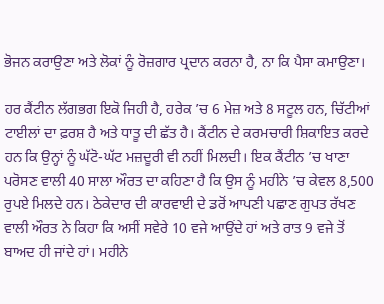ਭੋਜਨ ਕਰਾਉਣਾ ਅਤੇ ਲੋਕਾਂ ਨੂੰ ਰੋਜ਼ਗਾਰ ਪ੍ਰਦਾਨ ਕਰਨਾ ਹੈ, ਨਾ ਕਿ ਪੈਸਾ ਕਮਾਉਣਾ।

ਹਰ ਕੈਂਟੀਨ ਲੱਗਭਗ ਇਕੋ ਜਿਹੀ ਹੈ, ਹਰੇਕ ’ਚ 6 ਮੇਜ਼ ਅਤੇ 8 ਸਟੂਲ ਹਨ, ਚਿੱਟੀਆਂ ਟਾਈਲਾਂ ਦਾ ਫ਼ਰਸ਼ ਹੈ ਅਤੇ ਧਾਤੂ ਦੀ ਛੱਤ ਹੈ। ਕੈਂਟੀਨ ਦੇ ਕਰਮਚਾਰੀ ਸ਼ਿਕਾਇਤ ਕਰਦੇ ਹਨ ਕਿ ਉਨ੍ਹਾਂ ਨੂੰ ਘੱਟੋ-ਘੱਟ ਮਜ਼ਦੂਰੀ ਵੀ ਨਹੀਂ ਮਿਲਦੀ। ਇਕ ਕੈਂਟੀਨ ’ਚ ਖਾਣਾ ਪਰੋਸਣ ਵਾਲੀ 40 ਸਾਲਾ ਔਰਤ ਦਾ ਕਹਿਣਾ ਹੈ ਕਿ ਉਸ ਨੂੰ ਮਹੀਨੇ ’ਚ ਕੇਵਲ 8,500 ਰੁਪਏ ਮਿਲਦੇ ਹਨ। ਠੇਕੇਦਾਰ ਦੀ ਕਾਰਵਾਈ ਦੇ ਡਰੋਂ ਆਪਣੀ ਪਛਾਣ ਗੁਪਤ ਰੱਖਣ ਵਾਲੀ ਔਰਤ ਨੇ ਕਿਹਾ ਕਿ ਅਸੀਂ ਸਵੇਰੇ 10 ਵਜੇ ਆਉਂਦੇ ਹਾਂ ਅਤੇ ਰਾਤ 9 ਵਜੇ ਤੋਂ ਬਾਅਦ ਹੀ ਜਾਂਦੇ ਹਾਂ। ਮਹੀਨੇ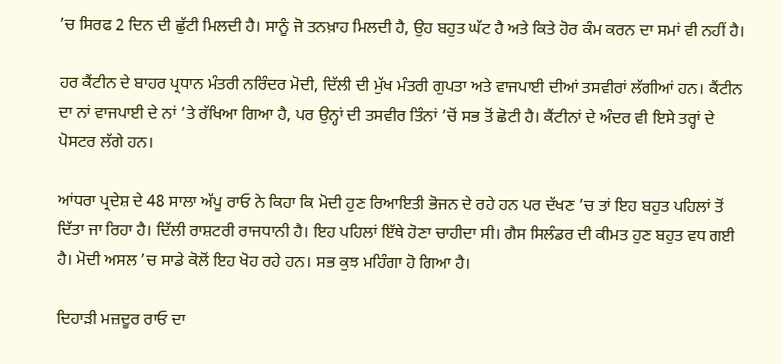’ਚ ਸਿਰਫ 2 ਦਿਨ ਦੀ ਛੁੱਟੀ ਮਿਲਦੀ ਹੈ। ਸਾਨੂੰ ਜੋ ਤਨਖ਼ਾਹ ਮਿਲਦੀ ਹੈ, ਉਹ ਬਹੁਤ ਘੱਟ ਹੈ ਅਤੇ ਕਿਤੇ ਹੋਰ ਕੰਮ ਕਰਨ ਦਾ ਸਮਾਂ ਵੀ ਨਹੀਂ ਹੈ।

ਹਰ ਕੈਂਟੀਨ ਦੇ ਬਾਹਰ ਪ੍ਰਧਾਨ ਮੰਤਰੀ ਨਰਿੰਦਰ ਮੋਦੀ, ਦਿੱਲੀ ਦੀ ਮੁੱਖ ਮੰਤਰੀ ਗੁਪਤਾ ਅਤੇ ਵਾਜਪਾਈ ਦੀਆਂ ਤਸਵੀਰਾਂ ਲੱਗੀਆਂ ਹਨ। ਕੈਂਟੀਨ ਦਾ ਨਾਂ ਵਾਜਪਾਈ ਦੇ ਨਾਂ ’ਤੇ ਰੱਖਿਆ ਗਿਆ ਹੈ, ਪਰ ਉਨ੍ਹਾਂ ਦੀ ਤਸਵੀਰ ਤਿੰਨਾਂ ’ਚੋਂ ਸਭ ਤੋਂ ਛੋਟੀ ਹੈ। ਕੈਂਟੀਨਾਂ ਦੇ ਅੰਦਰ ਵੀ ਇਸੇ ਤਰ੍ਹਾਂ ਦੇ ਪੋਸਟਰ ਲੱਗੇ ਹਨ।

ਆਂਧਰਾ ਪ੍ਰਦੇਸ਼ ਦੇ 48 ਸਾਲਾ ਅੱਪੂ ਰਾਓ ਨੇ ਕਿਹਾ ਕਿ ਮੋਦੀ ਹੁਣ ਰਿਆਇਤੀ ਭੋਜਨ ਦੇ ਰਹੇ ਹਨ ਪਰ ਦੱਖਣ ’ਚ ਤਾਂ ਇਹ ਬਹੁਤ ਪਹਿਲਾਂ ਤੋਂ ਦਿੱਤਾ ਜਾ ਰਿਹਾ ਹੈ। ਦਿੱਲੀ ਰਾਸ਼ਟਰੀ ਰਾਜਧਾਨੀ ਹੈ। ਇਹ ਪਹਿਲਾਂ ਇੱਥੇ ਹੋਣਾ ਚਾਹੀਦਾ ਸੀ। ਗੈਸ ਸਿਲੰਡਰ ਦੀ ਕੀਮਤ ਹੁਣ ਬਹੁਤ ਵਧ ਗਈ ਹੈ। ਮੋਦੀ ਅਸਲ ’ਚ ਸਾਡੇ ਕੋਲੋਂ ਇਹ ਖੋਹ ਰਹੇ ਹਨ। ਸਭ ਕੁਝ ਮਹਿੰਗਾ ਹੋ ਗਿਆ ਹੈ।

ਦਿਹਾੜੀ ਮਜ਼ਦੂਰ ਰਾਓ ਦਾ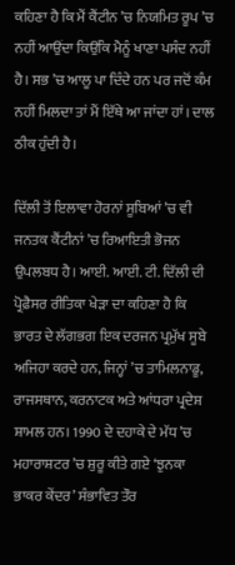ਕਹਿਣਾ ਹੈ ਕਿ ਮੈਂ ਕੈਂਟੀਨ ’ਚ ਨਿਯਮਿਤ ਰੂਪ ’ਚ ਨਹੀਂ ਆਉਂਦਾ ਕਿਉਂਕਿ ਮੈਨੂੰ ਖਾਣਾ ਪਸੰਦ ਨਹੀਂ ਹੈ। ਸਭ ’ਚ ਆਲੂ ਪਾ ਦਿੰਦੇ ਹਨ ਪਰ ਜਦੋਂ ਕੰਮ ਨਹੀਂ ਮਿਲਦਾ ਤਾਂ ਮੈਂ ਇੱਥੇ ਆ ਜਾਂਦਾ ਹਾਂ। ਦਾਲ ਠੀਕ ਹੁੰਦੀ ਹੈ।

ਦਿੱਲੀ ਤੋਂ ਇਲਾਵਾ ਹੋਰਨਾਂ ਸੂਬਿਆਂ ’ਚ ਵੀ ਜਨਤਕ ਕੈਂਟੀਨਾਂ ’ਚ ਰਿਆਇਤੀ ਭੋਜਨ ਉਪਲਬਧ ਹੈ। ਆਈ. ਆਈ. ਟੀ. ਦਿੱਲੀ ਦੀ ਪ੍ਰੋਫ਼ੈਸਰ ਰੀਤਿਕਾ ਖੇੜਾ ਦਾ ਕਹਿਣਾ ਹੈ ਕਿ ਭਾਰਤ ਦੇ ਲੱਗਭਗ ਇਕ ਦਰਜਨ ਪ੍ਰਮੁੱਖ ਸੂਬੇ ਅਜਿਹਾ ਕਰਦੇ ਹਨ, ਜਿਨ੍ਹਾਂ ’ਚ ਤਾਮਿਲਨਾਡੂ, ਰਾਜਸਥਾਨ, ਕਰਨਾਟਕ ਅਤੇ ਆਂਧਰਾ ਪ੍ਰਦੇਸ਼ ਸ਼ਾਮਲ ਹਨ। 1990 ਦੇ ਦਹਾਕੇ ਦੇ ਮੱਧ ’ਚ ਮਹਾਰਾਸ਼ਟਰ ’ਚ ਸ਼ੁਰੂ ਕੀਤੇ ਗਏ ‘ਝੁਨਕਾ ਭਾਕਰ ਕੇਂਦਰ’ ਸੰਭਾਵਿਤ ਤੌਰ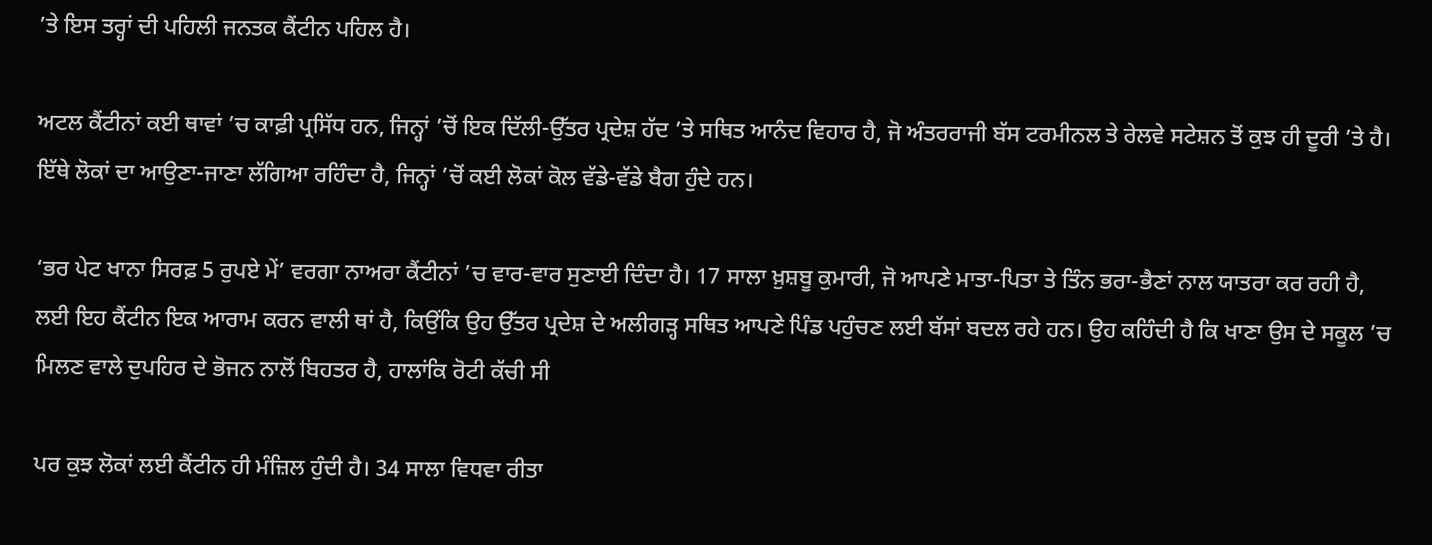’ਤੇ ਇਸ ਤਰ੍ਹਾਂ ਦੀ ਪਹਿਲੀ ਜਨਤਕ ਕੈਂਟੀਨ ਪਹਿਲ ਹੈ।

ਅਟਲ ਕੈਂਟੀਨਾਂ ਕਈ ਥਾਵਾਂ ’ਚ ਕਾਫ਼ੀ ਪ੍ਰਸਿੱਧ ਹਨ, ਜਿਨ੍ਹਾਂ ’ਚੋਂ ਇਕ ਦਿੱਲੀ-ਉੱਤਰ ਪ੍ਰਦੇਸ਼ ਹੱਦ ’ਤੇ ਸਥਿਤ ਆਨੰਦ ਵਿਹਾਰ ਹੈ, ਜੋ ਅੰਤਰਰਾਜੀ ਬੱਸ ਟਰਮੀਨਲ ਤੇ ਰੇਲਵੇ ਸਟੇਸ਼ਨ ਤੋਂ ਕੁਝ ਹੀ ਦੂਰੀ ’ਤੇ ਹੈ। ਇੱਥੇ ਲੋਕਾਂ ਦਾ ਆਉਣਾ-ਜਾਣਾ ਲੱਗਿਆ ਰਹਿੰਦਾ ਹੈ, ਜਿਨ੍ਹਾਂ ’ਚੋਂ ਕਈ ਲੋਕਾਂ ਕੋਲ ਵੱਡੇ-ਵੱਡੇ ਬੈਗ ਹੁੰਦੇ ਹਨ।

‘ਭਰ ਪੇਟ ਖਾਨਾ ਸਿਰਫ਼ 5 ਰੁਪਏ ਮੇਂ’ ਵਰਗਾ ਨਾਅਰਾ ਕੈਂਟੀਨਾਂ ’ਚ ਵਾਰ-ਵਾਰ ਸੁਣਾਈ ਦਿੰਦਾ ਹੈ। 17 ਸਾਲਾ ਖ਼ੁਸ਼ਬੂ ਕੁਮਾਰੀ, ਜੋ ਆਪਣੇ ਮਾਤਾ-ਪਿਤਾ ਤੇ ਤਿੰਨ ਭਰਾ-ਭੈਣਾਂ ਨਾਲ ਯਾਤਰਾ ਕਰ ਰਹੀ ਹੈ, ਲਈ ਇਹ ਕੈਂਟੀਨ ਇਕ ਆਰਾਮ ਕਰਨ ਵਾਲੀ ਥਾਂ ਹੈ, ਕਿਉਂਕਿ ਉਹ ਉੱਤਰ ਪ੍ਰਦੇਸ਼ ਦੇ ਅਲੀਗੜ੍ਹ ਸਥਿਤ ਆਪਣੇ ਪਿੰਡ ਪਹੁੰਚਣ ਲਈ ਬੱਸਾਂ ਬਦਲ ਰਹੇ ਹਨ। ਉਹ ਕਹਿੰਦੀ ਹੈ ਕਿ ਖਾਣਾ ਉਸ ਦੇ ਸਕੂਲ ’ਚ ਮਿਲਣ ਵਾਲੇ ਦੁਪਹਿਰ ਦੇ ਭੋਜਨ ਨਾਲੋਂ ਬਿਹਤਰ ਹੈ, ਹਾਲਾਂਕਿ ਰੋਟੀ ਕੱਚੀ ਸੀ

ਪਰ ਕੁਝ ਲੋਕਾਂ ਲਈ ਕੈਂਟੀਨ ਹੀ ਮੰਜ਼ਿਲ ਹੁੰਦੀ ਹੈ। 34 ਸਾਲਾ ਵਿਧਵਾ ਰੀਤਾ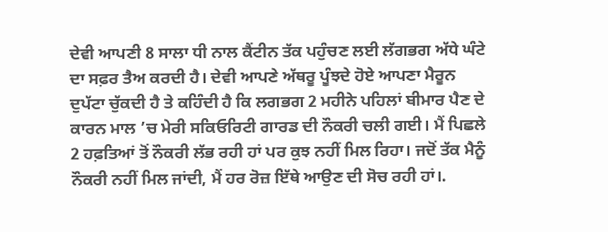ਦੇਵੀ ਆਪਣੀ 8 ਸਾਲਾ ਧੀ ਨਾਲ ਕੈਂਟੀਨ ਤੱਕ ਪਹੁੰਚਣ ਲਈ ਲੱਗਭਗ ਅੱਧੇ ਘੰਟੇ ਦਾ ਸਫ਼ਰ ਤੈਅ ਕਰਦੀ ਹੈ। ਦੇਵੀ ਆਪਣੇ ਅੱਥਰੂ ਪੂੰਝਦੇ ਹੋਏ ਆਪਣਾ ਮੈਰੂਨ ਦੁਪੱਟਾ ਚੁੱਕਦੀ ਹੈ ਤੇ ਕਹਿੰਦੀ ਹੈ ਕਿ ਲਗਭਗ 2 ਮਹੀਨੇ ਪਹਿਲਾਂ ਬੀਮਾਰ ਪੈਣ ਦੇ ਕਾਰਨ ਮਾਲ ’ਚ ਮੇਰੀ ਸਕਿਓਰਿਟੀ ਗਾਰਡ ਦੀ ਨੌਕਰੀ ਚਲੀ ਗਈ। ਮੈਂ ਪਿਛਲੇ 2 ਹਫ਼ਤਿਆਂ ਤੋਂ ਨੌਕਰੀ ਲੱਭ ਰਹੀ ਹਾਂ ਪਰ ਕੁਝ ਨਹੀਂ ਮਿਲ ਰਿਹਾ। ਜਦੋਂ ਤੱਕ ਮੈਨੂੰ ਨੌਕਰੀ ਨਹੀਂ ਮਿਲ ਜਾਂਦੀ, ਮੈਂ ਹਰ ਰੋਜ਼ ਇੱਥੇ ਆਉਣ ਦੀ ਸੋਚ ਰਹੀ ਹਾਂ।.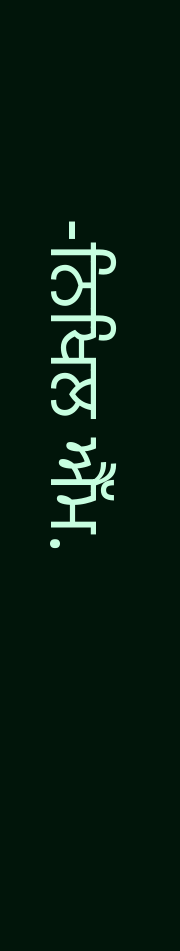-ਨਿਖਿਲ ਐੱਮ.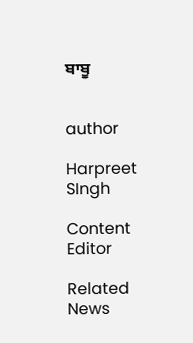ਬਾਬੂ


author

Harpreet SIngh

Content Editor

Related News